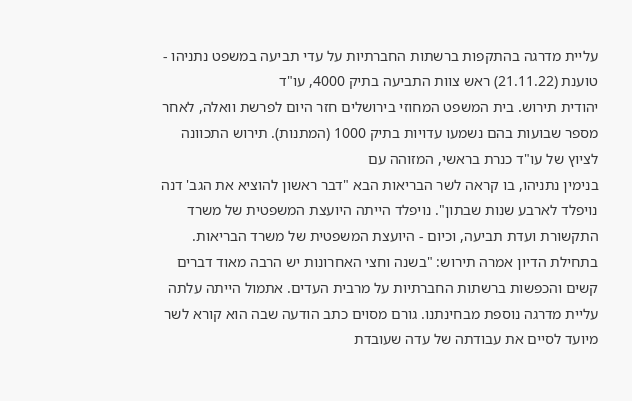עליית מדרגה בהתקפות ברשתות החברתיות על עדי תביעה במשפט נתניהו - טוענת (21.11.22) ראש צוות התביעה בתיק 4000, עו"ד
יהודית תירוש. בית המשפט המחוזי בירושלים חזר היום לפרשת וואלה, לאחר מספר שבועות בהם נשמעו עדויות בתיק 1000 (המתנות). תירוש התכוונה לציוץ של עו"ד כנרת בראשי, המזוהה עם
בנימין נתניהו, בו קראה לשר הבריאות הבא "דבר ראשון להוציא את הגב' דנה נויפלד לארבע שנות שבתון". נויפלד הייתה היועצת המשפטית של משרד התקשורת ועדת תביעה, וכיום - היועצת המשפטית של משרד הבריאות.
בתחילת הדיון אמרה תירוש: "בשנה וחצי האחרונות יש הרבה מאוד דברים קשים והכפשות ברשתות החברתיות על מרבית העדים. אתמול הייתה עלתה עליית מדרגה נוספת מבחינתנו. גורם מסוים כתב הודעה שבה הוא קורא לשר מיועד לסיים את עבודתה של עדה שעובדת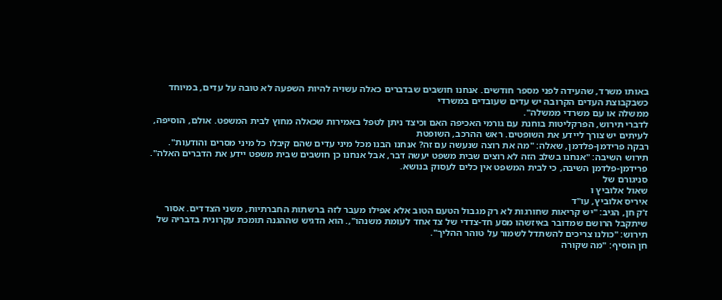באותו משרד, שהעידה לפני מספר חודשים. אנחנו חושבים שבדברים כאלה עשויה להיות השפעה לא טובה על עדים, במיוחד כשבקבוצת העדים הקרובה יש עדים שעובדים במשרדי
ממשלה או עם משרדי ממשלה".
לדברי תירוש, הפרקליטות בוחנת עם גורמי האכיפה האם וכיצד ניתן לטפל באמירות שכאלה מחוץ לבית המשפט. אולם, הוסיפה, לעיתים יש צורך ליידע את השופטים. ראש ההרכב, השופטת
רבקה פרידמן-פלדמן, שאלה: "מה את רוצה שנעשה עם זה? אנחנו הבנו מכל מיני עדים שהם קיבלו כל מיני מסרים והודעות". תירוש השיבה: "אנחנו בשלב הזה לא רוצים שבית משפט יעשה דבר, אבל אנחנו כן חושבים שבית משפט יידע את הדברים האלה". פרידמן-פלדמן השיבה, כי לבית המשפט אין כלים לעסוק בנושא.
סניגורם של
שאול אלוביץ ו
איריס אלוביץ, עו"ד
ז'ק חן, הגיב: "יש קריאות שחורגות לא רק מגבול הטעם הטוב אלא אפילו מעבר לזה ברשתות החברתיות, משני הצדדים. אסור שיתקבל הרושם שמדובר באיזשהו מסע חד-צדדי של צד אחד לעומת משנהו",. הוא הדגיש שההגנה תומכת עקרונית בדבריה של תירוש: "כולנו צריכים להשתדל לשמור על טוהר ההליך".
חן הוסיף: "מה שקורה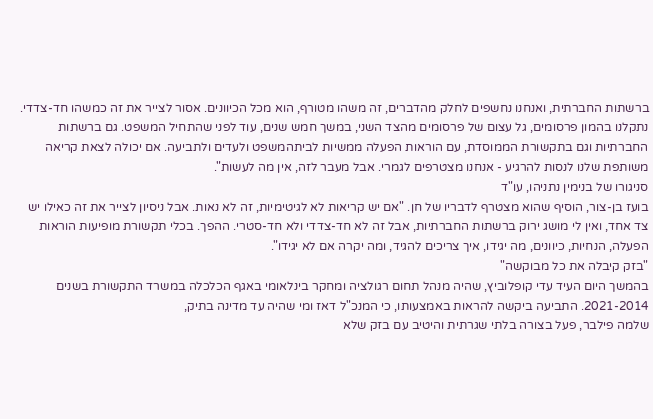ברשתות החברתית, ואנחנו נחשפים לחלק מהדברים, זה משהו מטורף, הוא מכל הכיוונים. אסור לצייר את זה כמשהו חד-צדדי. נתקלנו בהמון פרסומים, גל עצום של פרסומים מהצד השני, במשך חמש שנים, עוד לפני שהתחיל המשפט. גם ברשתות החברתיות וגם בתקשורת הממוסדת, עם הוראות הפעלה ממשיות לביתהמשפט ולעדים ולתביעה. אם יכולה לצאת קריאה משותפת שלנו לנסות להרגיע - אנחנו מצטרפים לגמרי. אבל מעבר לזה, אין מה לעשות".
סניגורו של בנימין נתניהו, עו"ד
בועז בן-צור, הוסיף שהוא מצטרף לדבריו של חן. "אם יש קריאות לא לגיטימיות, זה לא נאות. אבל ניסיון לצייר את זה כאילו יש צד אחד, ואין לי מושג ירוק ברשתות החברתיות, אבל זה לא חד-צדדי ולא חד-סטרי. ההפך. בכלי תקשורת מופיעות הוראות הפעלה, הנחיות, כיוונים, מה יגידו, איך צריכים להגיד, ומה יקרה אם לא יגידו".
"בזק קיבלה את כל מבוקשה"
בהמשך היום העיד עדי קופלוביץ, שהיה מנהל תחום רגולציה ומחקר בינלאומי באגף הכלכלה במשרד התקשורת בשנים 2021-2014. התביעה ביקשה להראות באמצעותו, כי המנכ"ל דאז ומי שהיה עד מדינה בתיק,
שלמה פילבר, פעל בצורה בלתי שגרתית והיטיב עם בזק שלא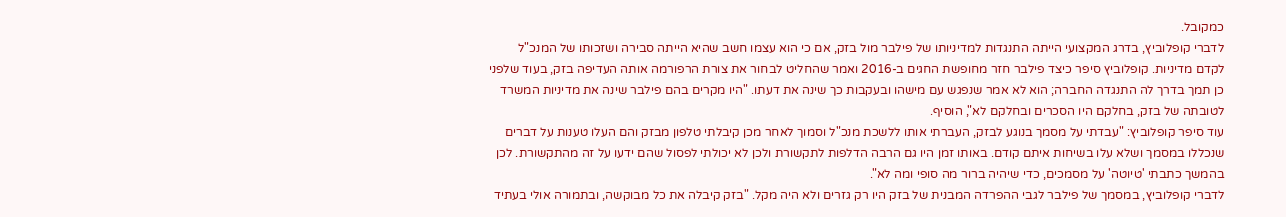כמקובל.
לדברי קופלוביץ, בדרג המקצועי הייתה התנגדות למדיניותו של פילבר מול בזק, אם כי הוא עצמו חשב שהיא הייתה סבירה ושזכותו של המנכ"ל לקדם מדיניות. קופלוביץ סיפר כיצד פילבר חזר מחופשת החגים ב-2016 ואמר שהחליט לבחור את צורת הרפורמה אותה העדיפה בזק, בעוד שלפני כן תמך בדרך לה התנגדה החברה; הוא לא אמר שנפגש עם מישהו ובעקבות כך שינה את דעתו. "היו מקרים בהם פילבר שינה את מדיניות המשרד לטובתה של בזק, בחלקם היו הסכרים ובחלקם לא", הוסיף.
עוד סיפר קופלוביץ: "עבדתי על מסמך בנוגע לבזק, העברתי אותו ללשכת מנכ"ל וסמוך לאחר מכן קיבלתי טלפון מבזק והם העלו טענות על דברים שנכללו במסמך ושלא עלו בשיחות איתם קודם. באותו זמן היו גם הרבה הדלפות לתקשורת ולכן לא יכולתי לפסול שהם ידעו על זה מהתקשורת. לכן בהמשך כתבתי 'טיוטה' על מסמכים, כדי שיהיה ברור מה סופי ומה לא".
לדברי קופלוביץ, במסמך של פילבר לגבי ההפרדה המבנית של בזק היו רק גזרים ולא היה מקל. "בזק קיבלה את כל מבוקשה, ובתמורה אולי בעתיד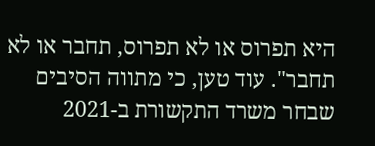היא תפרוס או לא תפרוס, תחבר או לא תחבר". עוד טען, כי מתווה הסיבים שבחר משרד התקשורת ב-2021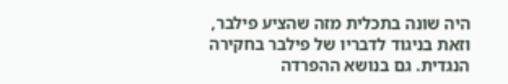היה שונה בתכלית מזה שהציע פילבר, וזאת בניגוד לדבריו של פילבר בחקירה הנגדית. גם בנושא ההפרדה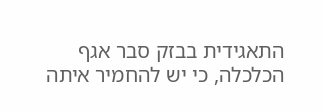התאגידית בבזק סבר אגף הכלכלה, כי יש להחמיר איתה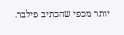יותר מכפי שהכתיב פילבר.